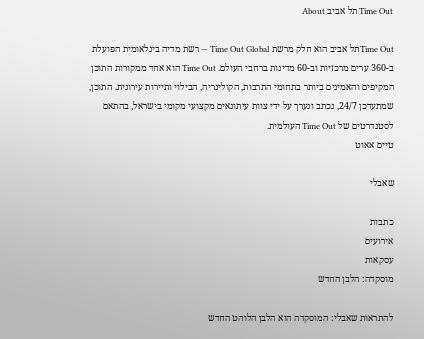Time Out תל אביב About

Time Outתל אביב הוא חלק מרשת Time Out Global — רשת מדיה בינלאומית הפועלת ב-360 ערים מרכזיות וב-60 מדינות ברחבי העולם. Time Out הוא אחד ממקורות התוכן המקיפים והאמינים ביותר בתחומי התרבות, הקולינריה, הבילוי ותיירות עירונית. התוכן, שמתעדכן 24/7, נכתב ונערך על ידי צוות עיתונאים מקצועי מקומי בישראל, בהתאם לסטנדרטים של Time Out העולמית.
טיים אאוט

שאבלי

כתבות
אירועים
עסקאות
מוסקדה: הלבן החדש

להתראות שאבלי: המוסקדה הוא הלבן הלוהט החדש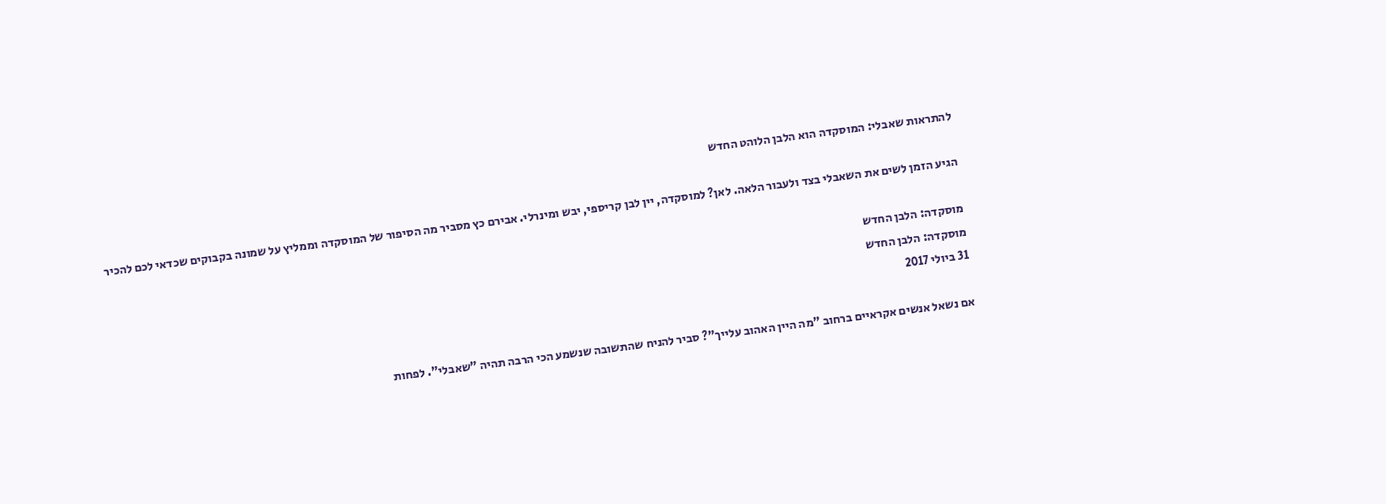להתראות שאבלי: המוסקדה הוא הלבן הלוהט החדש

הגיע הזמן לשים את השאבלי בצד ולעבור הלאה. לאן? למוסקדה, יין לבן קריספי, יבש ומינרלי. אבירם כץ מסביר מה הסיפור של המוסקדה וממליץ על שמונה בקבוקים שכדאי לכם להכיר

מוסקדה: הלבן החדש
מוסקדה: הלבן החדש
31 ביולי 2017

אם נשאל אנשים אקראיים ברחוב "מה היין האהוב עלייך"? סביר להניח שהתשובה שנשמע הכי הרבה תהיה "שאבלי". לפחות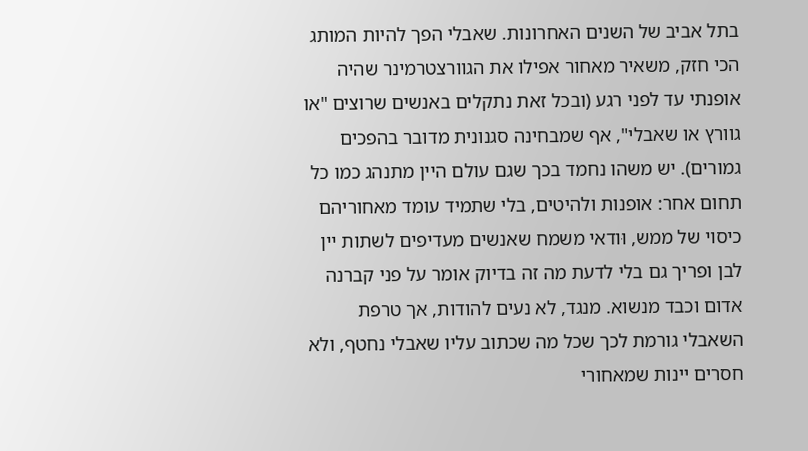בתל אביב של השנים האחרונות. שאבלי הפך להיות המותג הכי חזק, משאיר מאחור אפילו את הגוורצטרמינר שהיה אופנתי עד לפני רגע (ובכל זאת נתקלים באנשים שרוצים "או גוורץ או שאבלי", אף שמבחינה סגנונית מדובר בהפכים גמורים). יש משהו נחמד בכך שגם עולם היין מתנהג כמו כל תחום אחר: אופנות ולהיטים, בלי שתמיד עומד מאחוריהם כיסוי של ממש, וּודאי משמח שאנשים מעדיפים לשתות יין לבן ופריך גם בלי לדעת מה זה בדיוק אומר על פני קברנה אדום וכבד מנשוא. מנגד, לא נעים להודות, אך טרפת השאבלי גורמת לכך שכל מה שכתוב עליו שאבלי נחטף, ולא חסרים יינות שמאחורי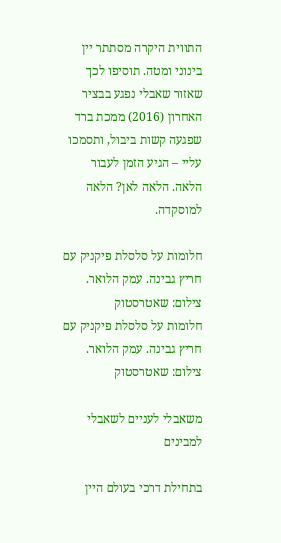התווית היקרה מסתתר יין בינוני ומטה. תוסיפו לכך שאזור שאבלי נפגע בבציר האחרון (2016) ממכת ברד שפגעה קשות ביבול, ותסמכו עליי – הגיע הזמן לעבור הלאה. הלאה לאן? הלאה למוסקדה.

חלומות על סלסלת פיקניק עם חריץ גבינה. עמק הלואר. צילום: שאטרסטוק
חלומות על סלסלת פיקניק עם חריץ גבינה. עמק הלואר. צילום: שאטרסטוק

משאבלי לעניים לשאבלי למבינים

בתחילת דרכי בעולם היין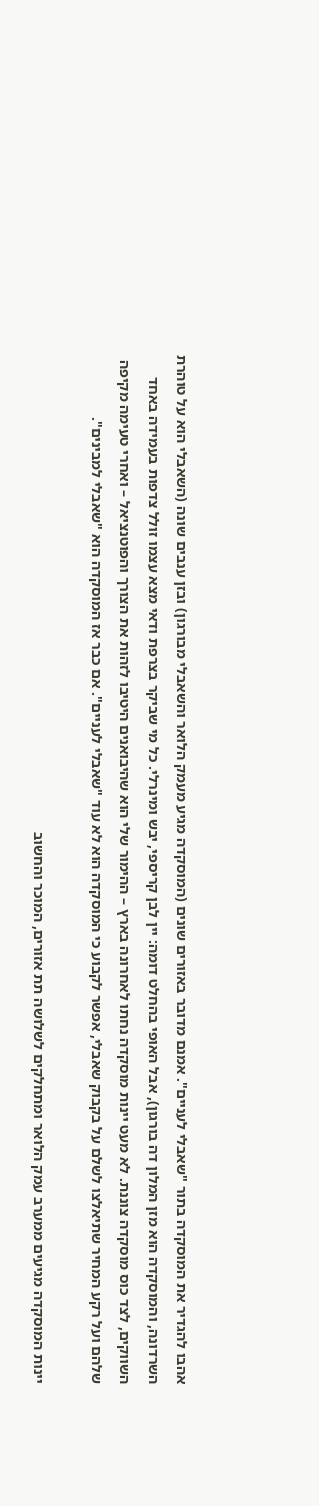אהבו להגדיר את המוסקדה בתור "שאבלי לעניים". אמנם מדובר באזורים שונים (המוסקדה מגיע מעמק הלואר והשאבלי מבורגון) ובזן ענבים שונה (השאבלי הוא על טוהרת השרדונה, והמוסקדה הוא מזן המלון דה בורגון), אבל האופי בהחלט דומה: יין לבן קריספי, יבש ומינרלי. כל מי שביקר בצרפת ודאי מצא עצמו זולל צדפות בעמידה באחד השווקים, לצד כוס מוסקדה צוננת. לא מעט יינות מוסקדה נחתו לאחרונה בארץ – ההימור שלי הוא שהיבואנים היטיבו לזהות את הצורך והפוטנציאל – ואחרי טעימה מקיפה שלהם ועל רקע המחיר שתיאלצו לשלם על בקבוק שאבלי, אפשר לקבוע כי המוסקדה הוא לא עוד "שאבלי לעניים". אם כבר אז המוסקדה הוא "שאבלי למבינים".

יינות המוסקדה מגיעים ממערב עמק הלואר ומתחלקים לשלושה תת אזורים, המוכר והחשוב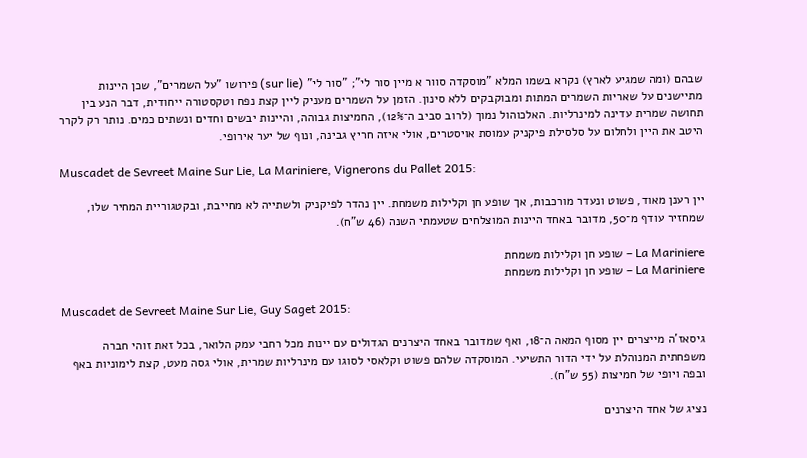שבהם (ומה שמגיע לארץ) נקרא בשמו המלא "מוסקדה סוור א מיין סור לי"; "סור לי" (sur lie) פירושו "על השמרים", שכן היינות מתיישנים על שאריות השמרים המתות ומבוקבקים ללא סינון. הזמן על השמרים מעניק ליין קצת נפח וטקסטורה ייחודית, דבר הנע בין תחושה שמרית עדינה למינרליות. האלכוהול נמוך (לרוב סביב ה־12%), החמיצות גבוהה, והיינות יבשים וחדים ונשתים כמים. נותר רק לקרר היטב את היין ולחלום על סלסילת פיקניק עמוסת אויסטרים, אולי איזה חריץ גבינה, ונוף של יער אירופי.

Muscadet de Sevreet Maine Sur Lie, La Mariniere, Vignerons du Pallet 2015:

יין רענן מאוד, פשוט ונעדר מורכבות, אך שופע חן וקלילות משמחת. יין נהדר לפיקניק ולשתייה לא מחייבת, ובקטגוריית המחיר שלו, שמחזיר עודף מ־50, מדובר באחד היינות המוצלחים שטעמתי השנה (46 ש"ח).

La Mariniere – שופע חן וקלילות משמחת
La Mariniere – שופע חן וקלילות משמחת

Muscadet de Sevreet Maine Sur Lie, Guy Saget 2015:

גיסאז'ה מייצרים יין מסוף המאה ה־18, ואף שמדובר באחד היצרנים הגדולים עם יינות מכל רחבי עמק הלואר, בכל זאת זוהי חברה משפחתית המנוהלת על ידי הדור התשיעי. המוסקדה שלהם פשוט וקלאסי לסוגו עם מינרליות שמרית, אולי גסה מעט, קצת לימוניות באף ובפה ויופי של חמיצות (55 ש"ח).

נציג של אחד היצרנים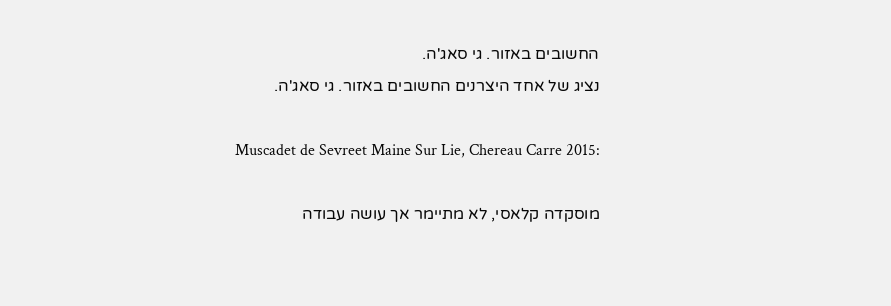החשובים באזור. גי סאג'ה.
נציג של אחד היצרנים החשובים באזור. גי סאג'ה.

Muscadet de Sevreet Maine Sur Lie, Chereau Carre 2015:

מוסקדה קלאסי, לא מתיימר אך עושה עבודה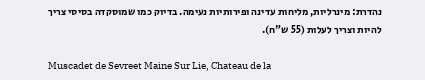נהדרת: מינרליות, מליחות עדינה ופירותיות נעימה. בדיוק כמו שמוסקדה בסיסי צריך להיות וצריך לעלות (55 ש"ח).

Muscadet de Sevreet Maine Sur Lie, Chateau de la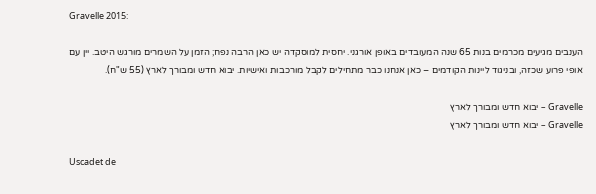Gravelle 2015:

הענבים מגיעים מכרמים בנות 65 שנה המעובדים באופן אורגני. יחסית למוסקדה יש כאן הרבה נפח; הזמן על השמרים מורגש היטב. יין עם אופי פרוע שכזה, ובניגוד ליינות הקודמים – כאן אנחנו כבר מתחילים לקבל מורכבות ואישיות. יבוא חדש ומבורך לארץ (55 ש"ח).

Gravelle – יבוא חדש ומבורך לארץ
Gravelle – יבוא חדש ומבורך לארץ

Uscadet de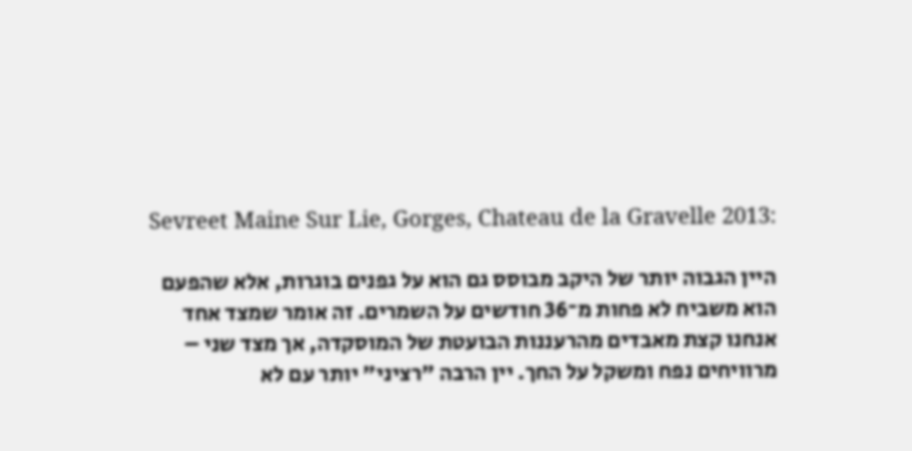Sevreet Maine Sur Lie, Gorges, Chateau de la Gravelle 2013:

היין הגבוה יותר של היקב מבוסס גם הוא על גפנים בוגרות, אלא שהפעם הוא משביח לא פחות מ־36 חודשים על השמרים. זה אומר שמצד אחד אנחנו קצת מאבדים מהרעננות הבועטת של המוסקדה, אך מצד שני – מרוויחים נפח ומשקל על החך. יין הרבה "רציני" יותר עם לא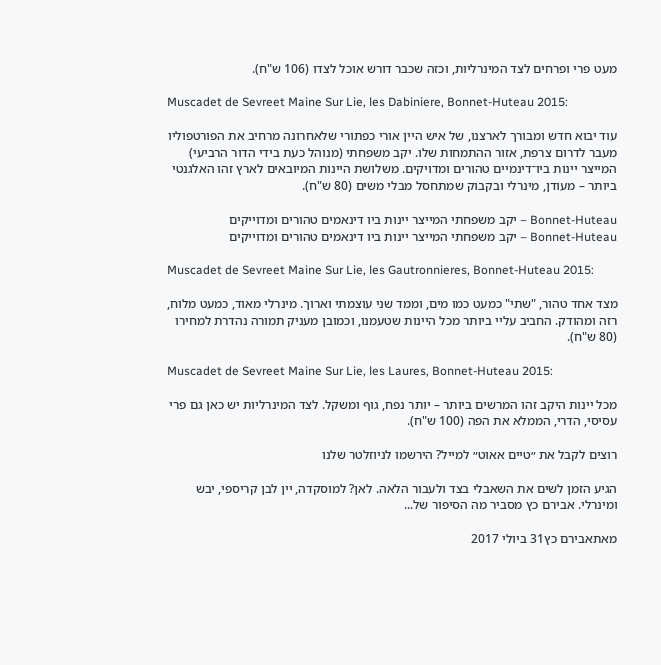מעט פרי ופרחים לצד המינרליות, וכזה שכבר דורש אוכל לצדו (106 ש"ח).

Muscadet de Sevreet Maine Sur Lie, les Dabiniere, Bonnet-Huteau 2015:

עוד יבוא חדש ומבורך לארצנו, של איש היין אורי כפתורי שלאחרונה מרחיב את הפורטפוליו מעבר לדרום צרפת, אזור ההתמחות שלו. יקב משפחתי (מנוהל כעת בידי הדור הרביעי) המייצר יינות ביו־דינמיים טהורים ומדויקים. משלושת היינות המיובאים לארץ זהו האלגנטי ביותר – מעודן, מינרלי ובקבוק שמתחסל מבלי משים (80 ש"ח).

Bonnet-Huteau – יקב משפחתי המייצר יינות ביו דינאמים טהורים ומדוייקים
Bonnet-Huteau – יקב משפחתי המייצר יינות ביו דינאמים טהורים ומדוייקים

Muscadet de Sevreet Maine Sur Lie, les Gautronnieres, Bonnet-Huteau 2015:

מצד אחד טהור, "שתי" כמעט כמו מים, וממד שני עוצמתי וארוך. מינרלי מאוד, כמעט מלוח, רזה ומהודק. החביב עליי ביותר מכל היינות שטעמנו, וכמובן מעניק תמורה נהדרת למחירו (80 ש"ח).

Muscadet de Sevreet Maine Sur Lie, les Laures, Bonnet-Huteau 2015:

מכל יינות היקב זהו המרשים ביותר – יותר נפח, גוף ומשקל. לצד המינרליות יש כאן גם פרי עסיסי, הדרי, הממלא את הפה (100 ש"ח).

רוצים לקבל את ״טיים אאוט״ למייל? הירשמו לניוזלטר שלנו

הגיע הזמן לשים את השאבלי בצד ולעבור הלאה. לאן? למוסקדה, יין לבן קריספי, יבש ומינרלי. אבירם כץ מסביר מה הסיפור של...

מאתאבירם כץ31 ביולי 2017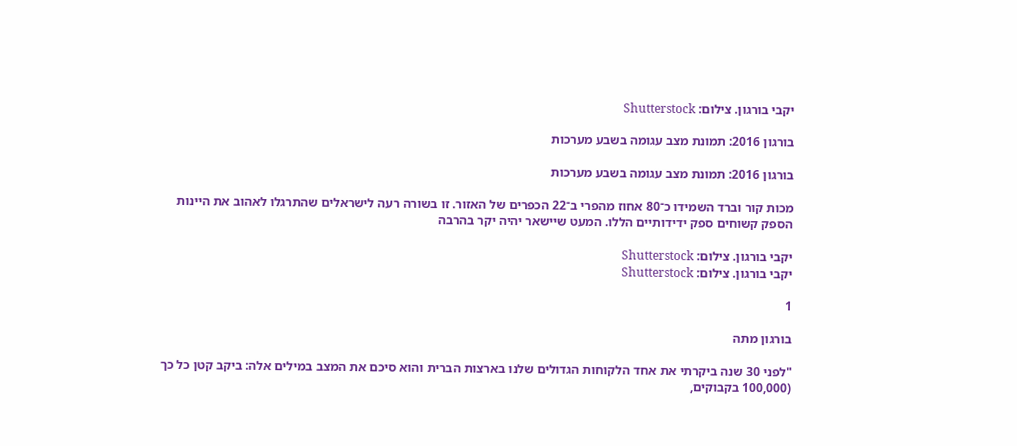יקבי בורגון. צילום: Shutterstock

בורגון 2016: תמונת מצב עגומה בשבע מערכות

בורגון 2016: תמונת מצב עגומה בשבע מערכות

מכות קור וברד השמידו כ־80 אחוז מהפרי ב־22 הכפרים של האזור. זו בשורה רעה לישראלים שהתרגלו לאהוב את היינות הספק קשוחים ספק ידידותיים הללו. המעט שיישאר יהיה יקר בהרבה

יקבי בורגון. צילום: Shutterstock
יקבי בורגון. צילום: Shutterstock

1

בורגון מתה

"לפני 30 שנה ביקרתי את אחד הלקוחות הגדולים שלנו בארצות הברית והוא סיכם את המצב במילים אלה: ביקב קטן כל כך (100,000 בקבוקים,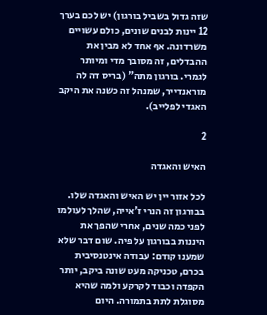שזה גדול בשביל בורגון) יש לכם בערך 12 יינות לבנים שונים, כולם עשויים משרדונה. אף אחד לא מבין את ההבדלים, זה מסובך מדי ומיותר לגמרי. בורגון מתה" (בריס דה לה מוראנדייר, שמנהל זה כשנה את היקב האגדי לפלייב).

2

האיש והאגדה

לכל אזור יין יש האיש והאגדה שלו. בבורגון זה הנרי ז'אייה, שהלך לעולמו לפני כמה שנים, אחרי שהפך את היננות בבורגון על פיה. שום דבר שלא שמענו קודם: עבודה אינטנסיבית בכרם, טכניקה מעט שונה ביקב, יותר הקפדה וכבוד לקרקע ולמה שהיא מסוגלת לתת בתמורה. היום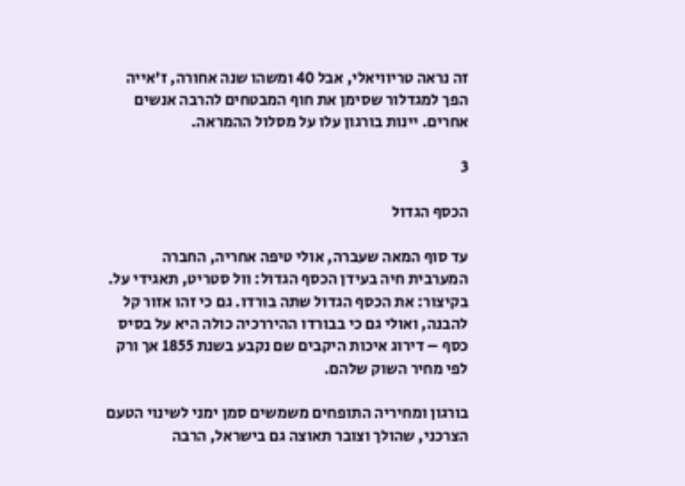זה נראה טריוויאלי, אבל 40 ומשהו שנה אחורה, ז'אייה הפך למגדלור שסימן את חוף המבטחים להרבה אנשים אחרים. יינות בורגון עלו על מסלול ההמראה.

3

הכסף הגדול

עד סוף המאה שעברה, אולי טיפה אחריה, החברה המערבית חיה בעידן הכסף הגדול: וול סטריט, תאגידי על. בקיצור: את הכסף הגדול שתה בורדו. גם כי זהו אזור קל להבנה, ואולי גם כי בבורדו ההיררכיה כולה היא על בסיס כסף – דירוג איכות היקבים שם נקבע בשנת 1855 אך ורק לפי מחיר השוק שלהם.

בורגון ומחיריה התופחים משמשים סמן ימני לשינוי הטעם הצרכני, שהולך וצובר תאוצה גם בישראל, הרבה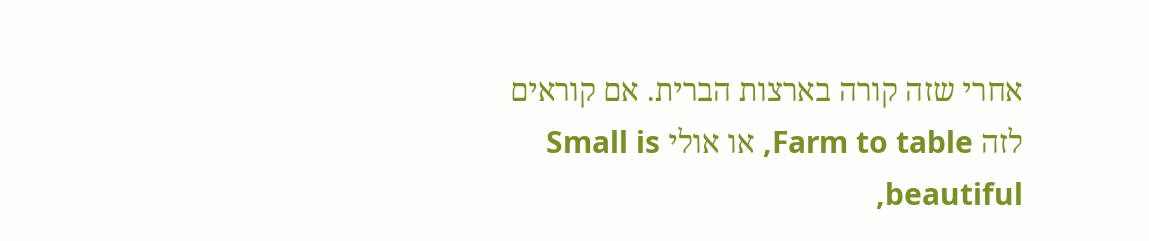אחרי שזה קורה בארצות הברית. אם קוראים לזה Farm to table, או אולי Small is beautiful,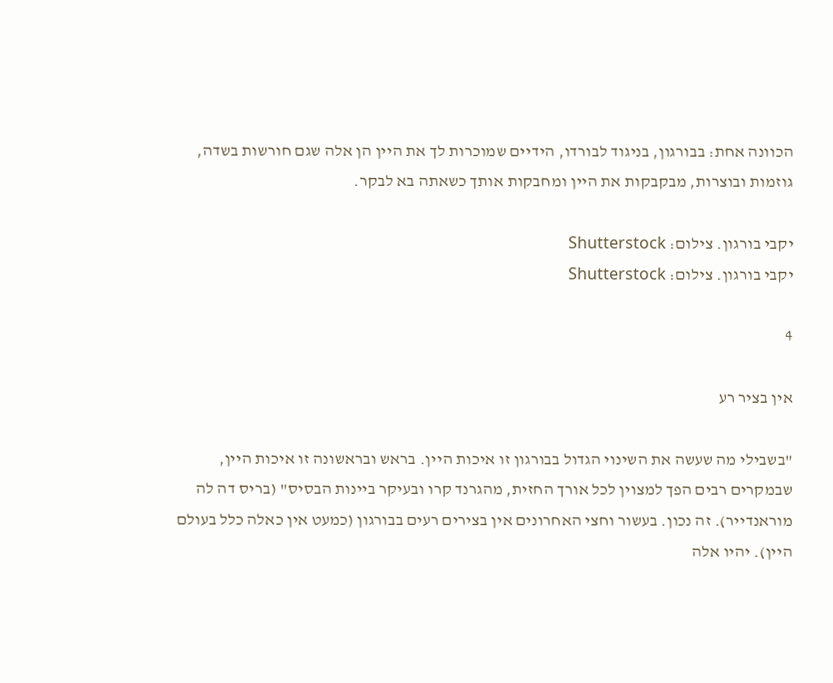הכוונה אחת: בבורגון, בניגוד לבורדו, הידיים שמוכרות לך את היין הן אלה שגם חורשות בשדה, גוזמות ובוצרות, מבקבקות את היין ומחבקות אותך כשאתה בא לבקר.

יקבי בורגון. צילום: Shutterstock
יקבי בורגון. צילום: Shutterstock

4

אין בציר רע

"בשבילי מה שעשה את השינוי הגדול בבורגון זו איכות היין. בראש ובראשונה זו איכות היין, שבמקרים רבים הפך למצוין לכל אורך החזית, מהגרנד קרו ובעיקר ביינות הבסיס" (בריס דה לה מוראנדייר). זה נכון. בעשור וחצי האחרונים אין בצירים רעים בבורגון (כמעט אין כאלה כלל בעולם היין). יהיו אלה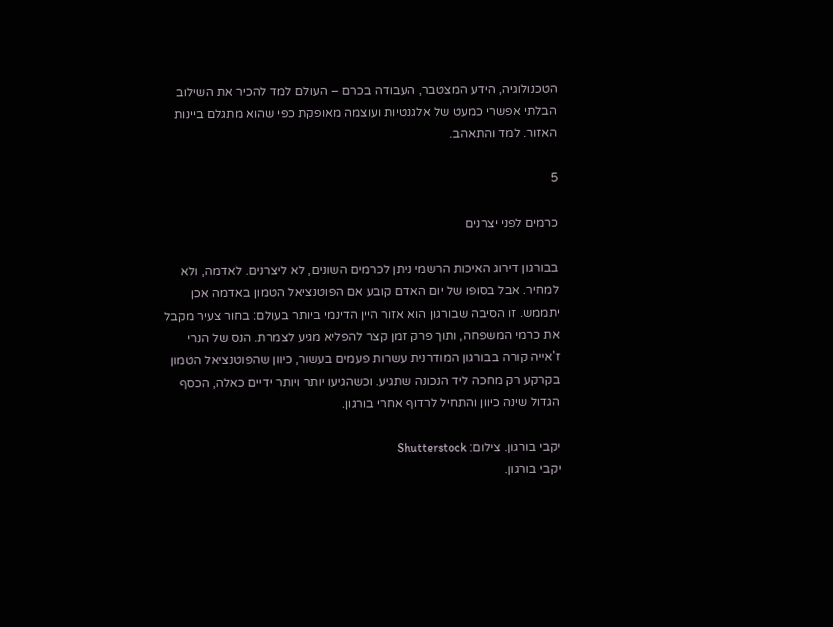הטכנולוגיה, הידע המצטבר, העבודה בכרם – העולם למד להכיר את השילוב הבלתי אפשרי כמעט של אלגנטיות ועוצמה מאופקת כפי שהוא מתגלם ביינות האזור. למד והתאהב.

5

כרמים לפני יצרנים

בבורגון דירוג האיכות הרשמי ניתן לכרמים השונים, לא ליצרנים. לאדמה, ולא למחיר. אבל בסופו של יום האדם קובע אם הפוטנציאל הטמון באדמה אכן יתממש. זו הסיבה שבורגון הוא אזור היין הדינמי ביותר בעולם: בחור צעיר מקבל את כרמי המשפחה, ותוך פרק זמן קצר להפליא מגיע לצמרת. הנס של הנרי ז'אייה קורה בבורגון המודרנית עשרות פעמים בעשור, כיוון שהפוטנציאל הטמון בקרקע רק מחכה ליד הנכונה שתגיע. וכשהגיעו יותר ויותר ידיים כאלה, הכסף הגדול שינה כיוון והתחיל לרדוף אחרי בורגון.

יקבי בורגון. צילום: Shutterstock
יקבי בורגון.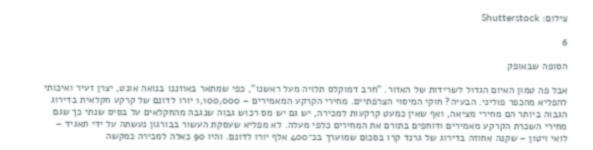צילום: Shutterstock

6

הסופה שבאופק

אבל פה טמון האיום הגדול לשרידות של האזור. "חרב דמוקלס תלויה מעל ראשנו", כפי שמתאר באוזננו בנואה אונט, יצרן זעיר ואיכותי להפליא מהכפר פוליני. הבעיה? חוקי המיסוי הצרפתיים. מחירי הקרקע המאמירים – 1,100,000 יורו לדונם של קרקע חקלאית בדירוג הגבוה ביותר הם מחירי מציאה, ואף שאין כמעט קרקעות למכירה, יש גם יש מס רכוש גבוה שנגבה מהחקלאים על בסיס שנתי כך שגם מחירי השכרת הקרקע מאמירים ודוחפים בתורם את המחירים כלפי מעלה. לא מפליא שעסקת העשור בבורגון נעשתה על ידי תאגיד – לואי ויטון – שקנה אחוזה בדירוג של גרנד קרו בסכום שמוערך בכ־400 אלף יורו לדונם. והיו 90 כאלה למכירה כמקשה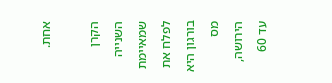אחת.

הקרן השנייה שמאיימת לפלח את בורגון היא מס הירושה, עד 60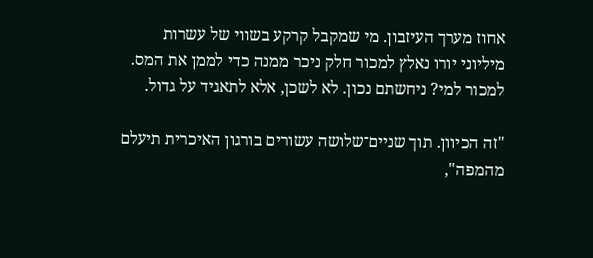אחוז מערך העיזבון. מי שמקבל קרקע בשווי של עשרות מיליוני יורו נאלץ למכור חלק ניכר ממנה כדי לממן את המס. למכור למי? ניחשתם נכון. לא לשכן, אלא לתאגיד על גדול.

"זה הכיוון. תוך שניים־שלושה עשורים בורגון האיכרית תיעלם מהמפה",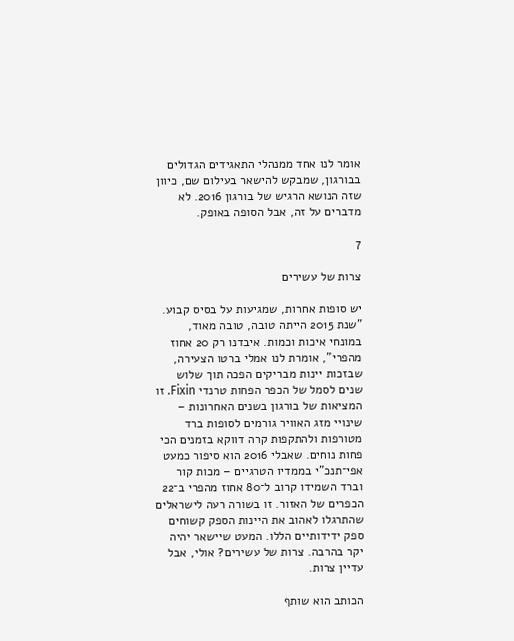אומר לנו אחד ממנהלי התאגידים הגדולים בבורגון, שמבקש להישאר בעילום שם, כיוון שזה הנושא הרגיש של בורגון 2016. לא מדברים על זה, אבל הסופה באופק.

7

צרות של עשירים

יש סופות אחרות, שמגיעות על בסיס קבוע. "שנת 2015 הייתה טובה, טובה מאוד, במונחי איכות וכמות. איבדנו רק 20 אחוז מהפרי", אומרת לנו אמלי ברטו הצעירה, שבזכות יינות מבריקים הפכה תוך שלוש שנים לסמל של הכפר הפחות טרנדי Fixin. זו המציאות של בורגון בשנים האחרונות – שינויי מזג האוויר גורמים לסופות ברד מטורפות ולהתקפות קרה דווקא בזמנים הכי פחות נוחים. שאבלי 2016 הוא סיפור כמעט אפי־תנכ"י בממדיו הטרגיים – מכות קור וברד השמידו קרוב ל־80 אחוז מהפרי ב־22 הכפרים של האזור. זו בשורה רעה לישראלים שהתרגלו לאהוב את היינות הספק קשוחים ספק ידידותיים הללו. המעט שיישאר יהיה יקר בהרבה. צרות של עשירים? אולי, אבל עדיין צרות.

הכותב הוא שותף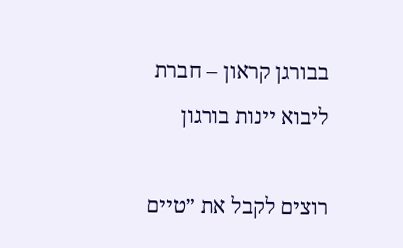בבורגן קראון – חברת ליבוא יינות בורגון

רוצים לקבל את ״טיים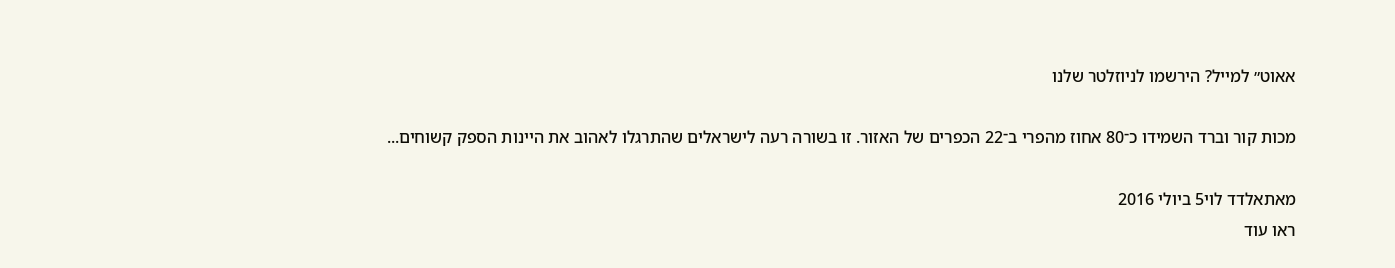אאוט״ למייל? הירשמו לניוזלטר שלנו

מכות קור וברד השמידו כ־80 אחוז מהפרי ב־22 הכפרים של האזור. זו בשורה רעה לישראלים שהתרגלו לאהוב את היינות הספק קשוחים...

מאתאלדד לוי5 ביולי 2016
ראו עוד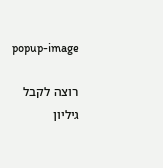popup-image

רוצה לקבל גיליון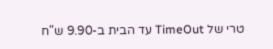טרי של TimeOut עד הבית ב-9.90 ש"ח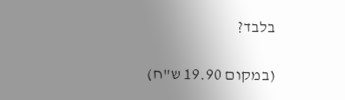בלבד?

(במקום 19.90 ש"ח)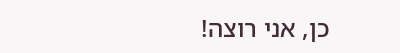כן, אני רוצה!